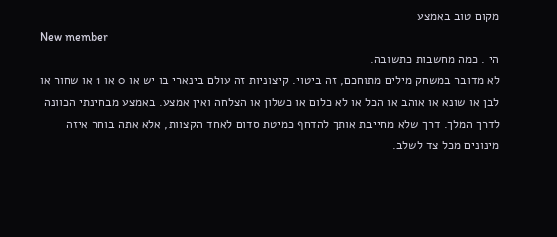מקום טוב באמצע
New member
הי . כמה מחשבות כתשובה.
לא מדובר במשחק מילים מתוחכם, זה ביטוי. קיצוניות זה עולם בינארי בו יש או 0 או 1 או שחור או לבן או שונא או אוהב או הכל או לא כלום או כשלון או הצלחה ואין אמצע. באמצע מבחינתי הכוונה לדרך המלך. דרך שלא מחייבת אותך להדחף כמיטת סדום לאחד הקצוות, אלא אתה בוחר איזה מינונים מכל צד לשלב.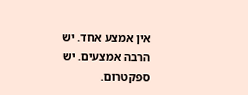אין אמצע אחד. יש הרבה אמצעים. יש ספקטרום.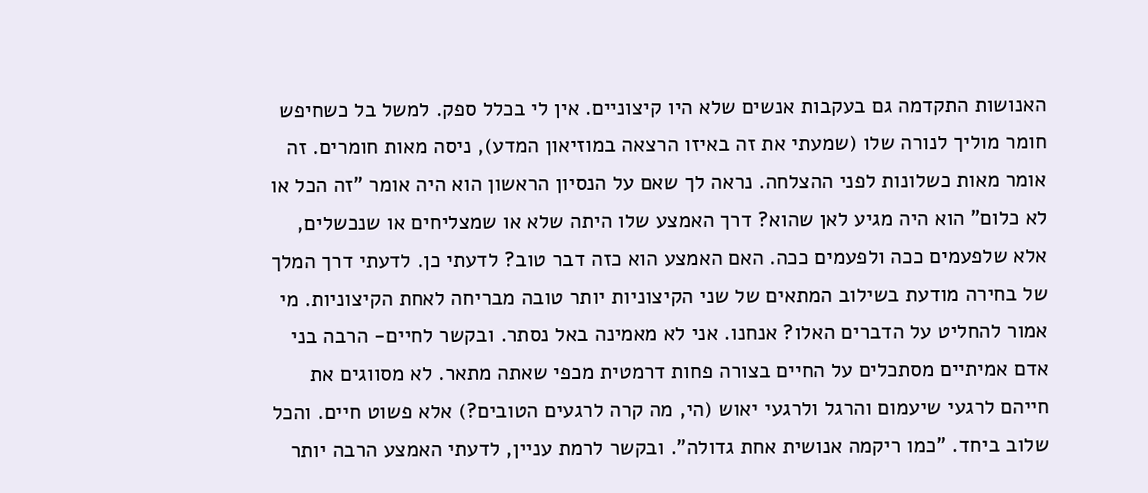האנושות התקדמה גם בעקבות אנשים שלא היו קיצוניים. אין לי בכלל ספק. למשל בל כשחיפש חומר מוליך לנורה שלו (שמעתי את זה באיזו הרצאה במוזיאון המדע), ניסה מאות חומרים. זה אומר מאות כשלונות לפני ההצלחה. נראה לך שאם על הנסיון הראשון הוא היה אומר "זה הכל או לא כלום" הוא היה מגיע לאן שהוא? דרך האמצע שלו היתה שלא או שמצליחים או שנכשלים, אלא שלפעמים ככה ולפעמים ככה. האם האמצע הוא כזה דבר טוב? לדעתי כן. לדעתי דרך המלך של בחירה מודעת בשילוב המתאים של שני הקיצוניות יותר טובה מבריחה לאחת הקיצוניות. מי אמור להחליט על הדברים האלו? אנחנו. אני לא מאמינה באל נסתר. ובקשר לחיים- הרבה בני אדם אמיתיים מסתכלים על החיים בצורה פחות דרמטית מכפי שאתה מתאר. לא מסווגים את חייהם לרגעי שיעמום והרגל ולרגעי יאוש (הי, מה קרה לרגעים הטובים?) אלא פשוט חיים. והכל שלוב ביחד. "כמו ריקמה אנושית אחת גדולה". ובקשר לרמת עניין, לדעתי האמצע הרבה יותר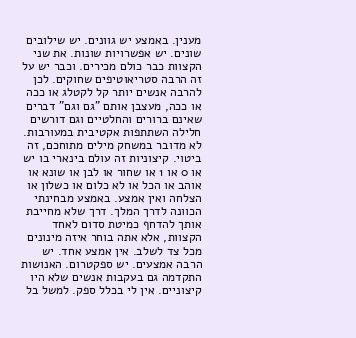מענין. באמצע יש גוונים. יש שילובים שונים. יש אפשרויות שונות. את שני הקצוות כבר כולם מכירים. וכבר יש על זה הרבה סטריאוטיפים שחוקים. לכן להרבה אנשים יותר קל לקטלג או ככה או ככה, מעצבן אותם "גם וגם" דברים שאינם ברורים והחלטיים וגם דורשים חלילה השתתפות אקטיבית במעורבות.
לא מדובר במשחק מילים מתוחכם, זה ביטוי. קיצוניות זה עולם בינארי בו יש או 0 או 1 או שחור או לבן או שונא או אוהב או הכל או לא כלום או כשלון או הצלחה ואין אמצע. באמצע מבחינתי הכוונה לדרך המלך. דרך שלא מחייבת אותך להדחף כמיטת סדום לאחד הקצוות, אלא אתה בוחר איזה מינונים מכל צד לשלב. אין אמצע אחד. יש הרבה אמצעים. יש ספקטרום. האנושות התקדמה גם בעקבות אנשים שלא היו קיצוניים. אין לי בכלל ספק. למשל בל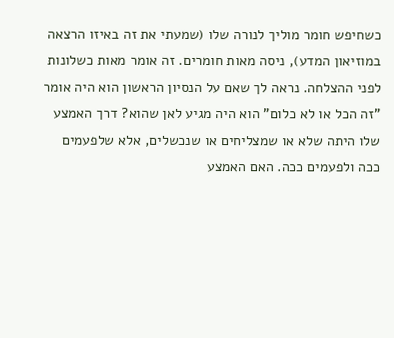כשחיפש חומר מוליך לנורה שלו (שמעתי את זה באיזו הרצאה במוזיאון המדע), ניסה מאות חומרים. זה אומר מאות כשלונות לפני ההצלחה. נראה לך שאם על הנסיון הראשון הוא היה אומר "זה הכל או לא כלום" הוא היה מגיע לאן שהוא? דרך האמצע שלו היתה שלא או שמצליחים או שנכשלים, אלא שלפעמים ככה ולפעמים ככה. האם האמצע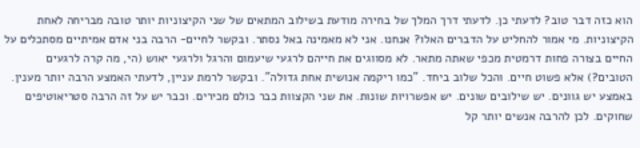הוא כזה דבר טוב? לדעתי כן. לדעתי דרך המלך של בחירה מודעת בשילוב המתאים של שני הקיצוניות יותר טובה מבריחה לאחת הקיצוניות. מי אמור להחליט על הדברים האלו? אנחנו. אני לא מאמינה באל נסתר. ובקשר לחיים- הרבה בני אדם אמיתיים מסתכלים על החיים בצורה פחות דרמטית מכפי שאתה מתאר. לא מסווגים את חייהם לרגעי שיעמום והרגל ולרגעי יאוש (הי, מה קרה לרגעים הטובים?) אלא פשוט חיים. והכל שלוב ביחד. "כמו ריקמה אנושית אחת גדולה". ובקשר לרמת עניין, לדעתי האמצע הרבה יותר מענין. באמצע יש גוונים. יש שילובים שונים. יש אפשרויות שונות. את שני הקצוות כבר כולם מכירים. וכבר יש על זה הרבה סטריאוטיפים שחוקים. לכן להרבה אנשים יותר קל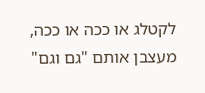לקטלג או ככה או ככה, מעצבן אותם "גם וגם"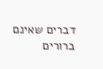דברים שאינם ברורים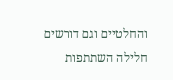והחלטיים וגם דורשים חלילה השתתפות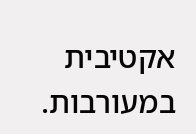אקטיבית במעורבות.